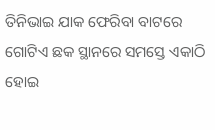ତିନିଭାଇ ଯାକ ଫେରିବା ବାଟରେ ଗୋଟିଏ ଛକ ସ୍ଥାନରେ ସମସ୍ତେ ଏକାଠି ହୋଇ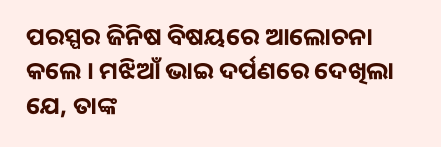ପରସ୍ପର ଜିନିଷ ବିଷୟରେ ଆଲୋଚନା କଲେ । ମଝିଆଁ ଭାଇ ଦର୍ପଣରେ ଦେଖିଲା ଯେ, ତାଙ୍କ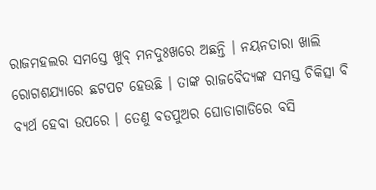ରାଜମହଲର ସମସ୍ତେ ଖୁବ୍ ମନଦୁଃଖରେ ଅଛନ୍ତି । ନୟନତାରା ଖାଲି ରୋଗଶଯ୍ୟାରେ ଛଟପଟ ହେଉଛି । ତାଙ୍କ ରାଜବୈଦ୍ୟଙ୍କ ସମସ୍ତ ଚିକିତ୍ସା ବି ବ୍ୟର୍ଥ ହେବା ଉପରେ । ତେଣୁ ବଡପୁଅର ଘୋଡାଗାଡିରେ ବସି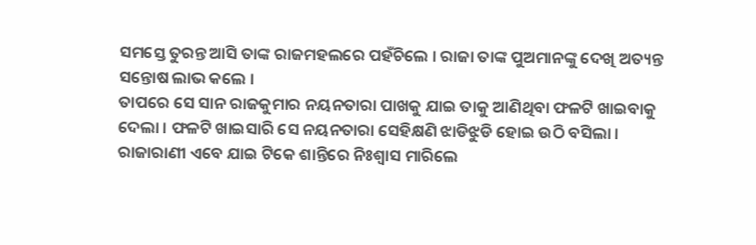ସମସ୍ତେ ତୁରନ୍ତ ଆସି ତାଙ୍କ ରାଜମହଲରେ ପହଁଚିଲେ । ରାଜା ତାଙ୍କ ପୁଅମାନଙ୍କୁ ଦେଖି ଅତ୍ୟନ୍ତ ସନ୍ତୋଷ ଲାଭ କଲେ ।
ତାପରେ ସେ ସାନ ରାଜକୁମାର ନୟନତାରା ପାଖକୁ ଯାଇ ତାକୁ ଆଣିଥିବା ଫଳଟି ଖାଇବାକୁ ଦେଲା । ଫଳଟି ଖାଇସାରି ସେ ନୟନତାରା ସେହିକ୍ଷଣି ଝାଡିଝୁଡି ହୋଇ ଉଠି ବସିଲା । ରାଜାରାଣୀ ଏବେ ଯାଇ ଟିକେ ଶାନ୍ତିରେ ନିଃଶ୍ୱାସ ମାରିଲେ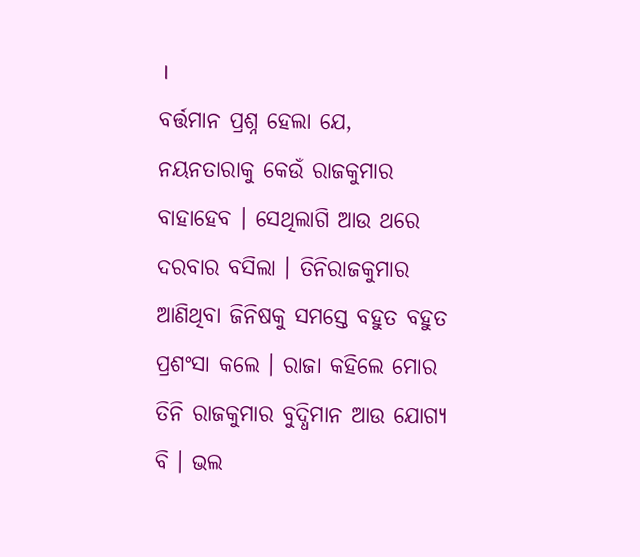।
ବର୍ତ୍ତମାନ ପ୍ରଶ୍ନ ହେଲା ଯେ, ନୟନତାରାକୁ କେଉଁ ରାଜକୁମାର ବାହାହେବ । ସେଥିଲାଗି ଆଉ ଥରେ ଦରବାର ବସିଲା । ତିନିରାଜକୁମାର ଆଣିଥିବା ଜିନିଷକୁ ସମସ୍ତେ ବହୁତ ବହୁତ ପ୍ରଶଂସା କଲେ । ରାଜା କହିଲେ ମୋର ତିନି ରାଜକୁମାର ବୁଦ୍ଧିମାନ ଆଉ ଯୋଗ୍ୟ ବି । ଭଲ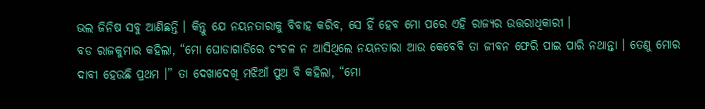ଭଲ ଜିନିଷ ସବୁ ଆଣିଛନ୍ତି । କିନ୍ତୁ ଯେ ନୟନତାରାକୁ ବିବାହ କରିବ, ସେ ହିଁ ହେବ ମୋ ପରେ ଏହି ରାଜ୍ୟର ଉତ୍ତରାଧିକାରୀ ।
ବଡ ରାଜକୁମାର କହିଲା, “ମୋ ଘୋଡାଗାଡିରେ ଚଂଚଳ ନ ଆସିଥିଲେ ନୟନତାରା ଆଉ କେବେବି ତା ଜୀବନ ଫେରି ପାଇ ପାରି ନଥାନ୍ତା । ତେଣୁ ମୋର ଦାବୀ ହେଉଛି ପ୍ରଥମ ।” ତା ଦେଖାଦେଖି ମଝିଆଁ ପୁଅ ବି କହିଲା, “ମୋ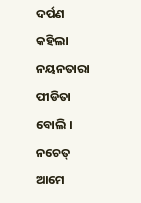ଦର୍ପଣ କହିଲା ନୟନତାରା ପୀଡିତା ବୋଲି । ନଚେତ୍ ଆମେ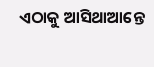ଏଠାକୁ ଆସିଥାଆନ୍ତେ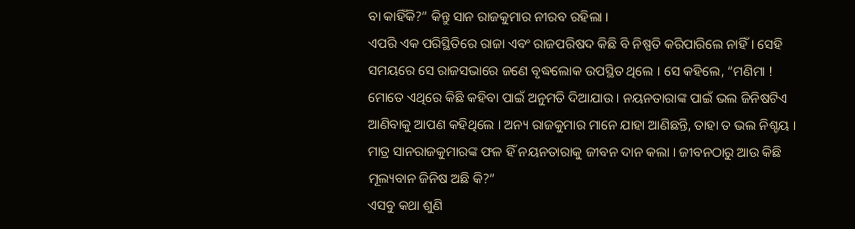ବା କାହିଁକି?” କିନ୍ତୁ ସାନ ରାଜକୁମାର ନୀରବ ରହିଲା ।
ଏପରି ଏକ ପରିସ୍ଥିତିରେ ରାଜା ଏବଂ ରାଜପରିଷଦ କିଛି ବି ନିଷ୍ପତି କରିପାରିଲେ ନାହିଁ । ସେହି ସମୟରେ ସେ ରାଜସଭାରେ ଜଣେ ବୃଦ୍ଧଲୋକ ଉପସ୍ଥିତ ଥିଲେ । ସେ କହିଲେ, “ମଣିମା ! ମୋତେ ଏଥିରେ କିଛି କହିବା ପାଇଁ ଅନୁମତି ଦିଆଯାଉ । ନୟନତାରାଙ୍କ ପାଇଁ ଭଲ ଜିନିଷଟିଏ ଆଣିବାକୁ ଆପଣ କହିଥିଲେ । ଅନ୍ୟ ରାଜକୁମାର ମାନେ ଯାହା ଆଣିଛନ୍ତି, ତାହା ତ ଭଲ ନିଶ୍ଚୟ । ମାତ୍ର ସାନରାଜକୁମାରଙ୍କ ଫଳ ହିଁ ନୟନତାରାକୁ ଜୀବନ ଦାନ କଲା । ଜୀବନଠାରୁ ଆଉ କିଛି ମୂଲ୍ୟବାନ ଜିନିଷ ଅଛି କି?”
ଏସବୁ କଥା ଶୁଣି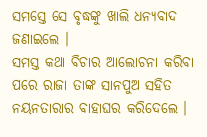ସମସ୍ତେ ସେ ବୃଦ୍ଧଙ୍କୁ ଖାଲି ଧନ୍ୟବାଦ ଜଣାଇଲେ ।
ସମସ୍ତ କଥା ବିଚାର ଆଲୋଚନା କରିବା ପରେ ରାଜା ତାଙ୍କ ସାନପୁଅ ସହିତ ନୟନତାରାର ବାହାଘର କରିଦେଲେ ।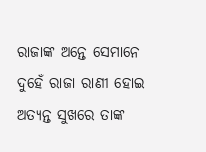ରାଜାଙ୍କ ଅନ୍ତେ ସେମାନେ ଦୁହେଁ ରାଜା ରାଣୀ ହୋଇ ଅତ୍ୟନ୍ତ ସୁଖରେ ତାଙ୍କ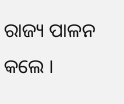ରାଜ୍ୟ ପାଳନ କଲେ ।